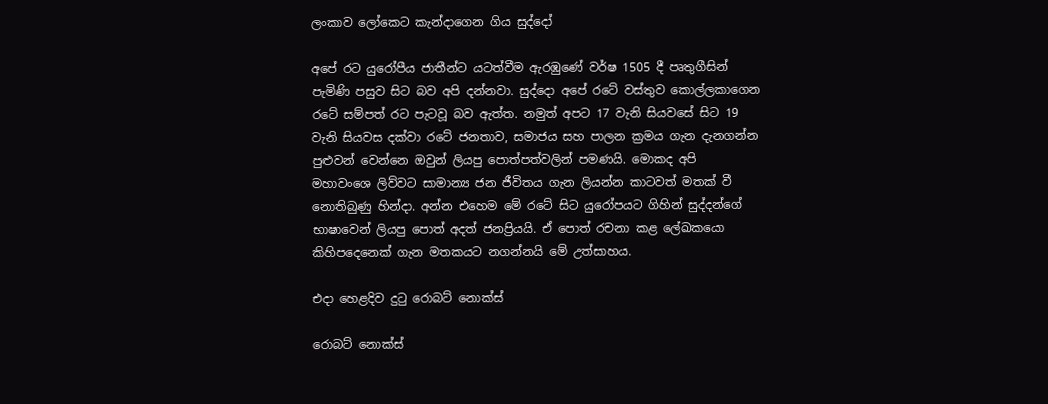ලංකාව ලෝකෙට කැන්දාගෙන ගිය සුද්දෝ

අපේ රට යුරෝපීය ජාතීන්ට යටත්වීම ඇරඹුණේ වර්ෂ 1505 දී පෘතුගීසින් පැමිණි පසුව සිට බව අපි දන්නවා. සුද්දො අපේ රටේ වස්තුව කොල්ලකාගෙන රටේ සම්පත් රට පැටවූ බව ඇත්ත. නමුත් අපට 17 වැනි සියවසේ සිට 19 වැනි සියවස දක්වා රටේ ජනතාව, සමාජය සහ පාලන ක්‍රමය ගැන දැනගන්න පුළුවන් වෙන්නෙ ඔවුන් ලියපු පොත්පත්වලින් පමණයි. මොකද අපි මහාවංශෙ ලිව්වට සාමාන්‍ය ජන ජීවිතය ගැන ලියන්න කාටවත් මතක් වී නොතිබුණු හින්දා. අන්න එහෙම මේ රටේ සිට යුරෝපයට ගිහින් සුද්දන්ගේ භාෂාවෙන් ලියපු පොත් අදත් ජනප්‍රියයි. ඒ පොත් රචනා කළ ලේඛකයො කිහිපදෙනෙක් ගැන මතකයට නගන්නයි මේ උත්සාහය.

එදා හෙළදිව දුටු රොබට් නොක්ස්

රොබට් නොක්ස්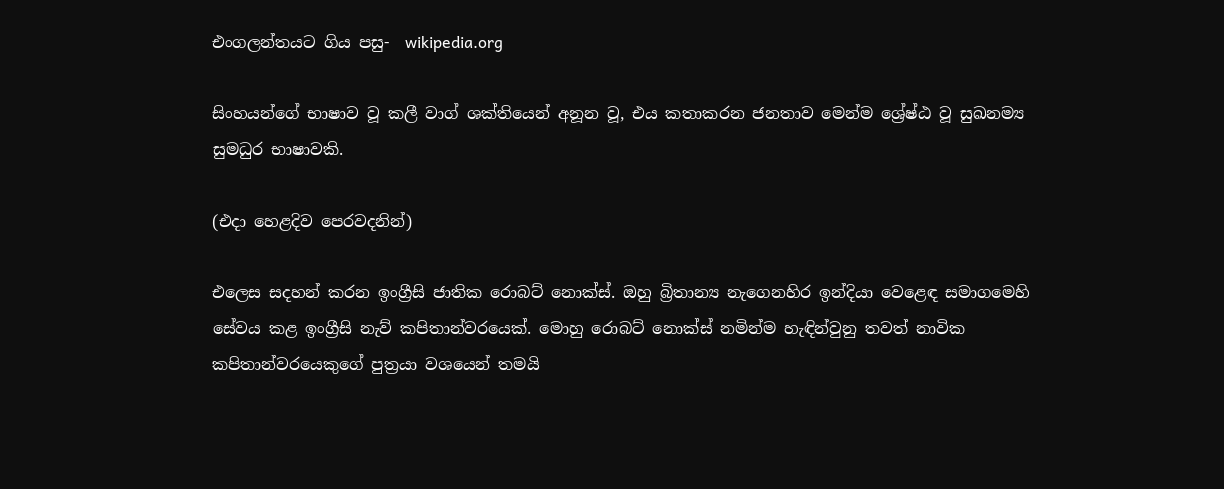එංගලන්තයට ගිය පසු-  wikipedia.org

සිංහයන්ගේ භාෂාව වූ කලී වාග් ශක්තියෙන් අනූන වූ, එය කතාකරන ජනතාව මෙන්ම ශ්‍රේෂ්ඨ වූ සුඛනම්‍ය සුමධුර භාෂාවකි.

(එදා හෙළදිව පෙරවදනින්)

එලෙස සදහන් කරන ඉංග්‍රීසි ජාතික රොබට් නොක්ස්. ඔහු බ්‍රිතාන්‍ය නැගෙනහිර ඉන්දියා වෙළෙඳ සමාගමෙහි සේවය කළ ඉංග්‍රීසි නැව් කපිතාන්වරයෙක්. මොහු රොබට් නොක්ස් නමින්ම හැඳින්වුනු තවත් නාවික කපිතාන්වරයෙකුගේ පුත්‍රයා වශයෙන් තමයි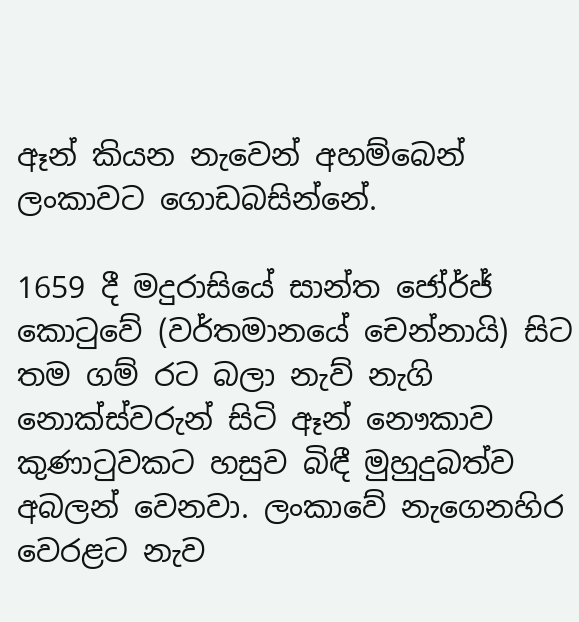ඈන් කියන නැවෙන් අහම්බෙන් ලංකාවට ගොඩබසින්නේ.

1659 දී මදුරාසියේ සාන්ත ජෝර්ජ් කොටුවේ (වර්තමානයේ චෙන්නායි) සිට තම ගම් රට බලා නැව් නැගි නොක්ස්වරුන් සිටි ඈන් නෞකාව  කුණාටුවකට හසුව බිඳී මුහුදුබත්ව අබලන් වෙනවා. ලංකාවේ නැගෙනහිර වෙරළට නැව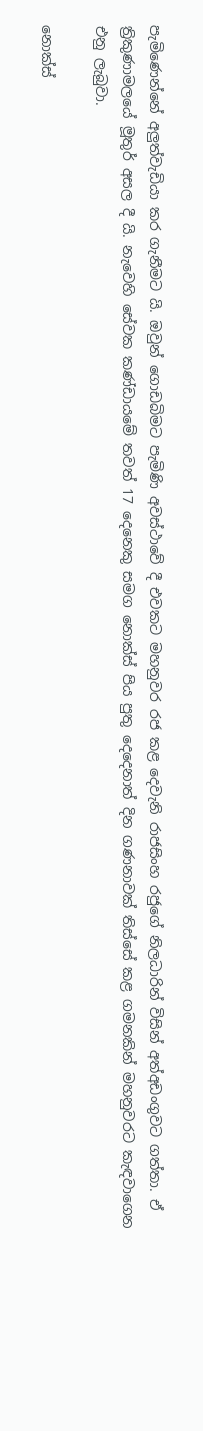පැමිණෙන්නේ අලුත්වැඩියා කර ගැනීමට යි. ඔවුන් ගොඩබිමට පැමිණි අවස්ථාවේ දී එවකට මහනුවර රජ කළ දෙවැනි රාජසිංහ රජුගේ නිලධාරින් විසින් අත්අඩංගුවට ගත්තා. ඒ ත්‍රිකුණාමලයේ මූතුර් අසල දී යි. නැවෙහි සේවක කණ්ඩායමේ තවත් 17 දෙනෙකු සමග නොක්ස් පිය පුතු දෙදෙනාත් දින ගණනාවක් තිස්සේ කළ ගමනකින් මහනුවරට කැඳවාගෙන එනු ලැබුවා.

නොක්ස්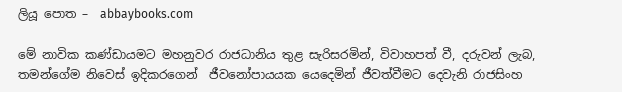ලියූ පොත –  abbaybooks.com

මේ නාවික කණ්ඩායමට මහනුවර රාජධානිය තුළ සැරිසරමින්, විවාහපත් වී, දරුවන් ලැබ, තමන්ගේම නිවෙස් ඉදිකරගෙන්  ජීවනෝපායයක යෙදෙමින් ජීවත්වීමට දෙවැනි රාජසිංහ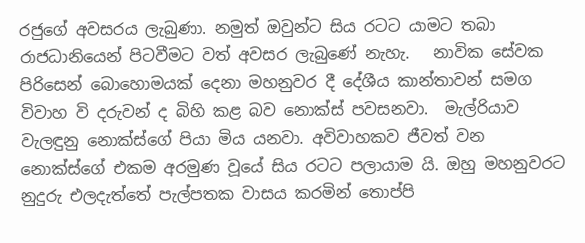රජුගේ අවසරය ලැබුණා. නමුත් ඔවුන්ට සිය රටට යාමට තබා රාජධානියෙන් පිටවීමට වත් අවසර ලැබුණේ නැහැ.   නාවික සේවක පිරිසෙන් බොහොමයක් දෙනා මහනුවර දී දේශීය කාන්තාවන් සමග විවාහ වි දරුවන් ද බිහි කළ බව නොක්ස් පවසනවා.  මැල්රියාව වැලඳුනු නොක්ස්ගේ පියා මිය යනවා. අවිවාහකව ජීවත් වන නොක්ස්ගේ එකම අරමුණ වූයේ සිය රටට පලායාම යි. ඔහු මහනුවරට නුදුරු එලදැත්තේ පැල්පතක වාසය කරමින් තොප්පි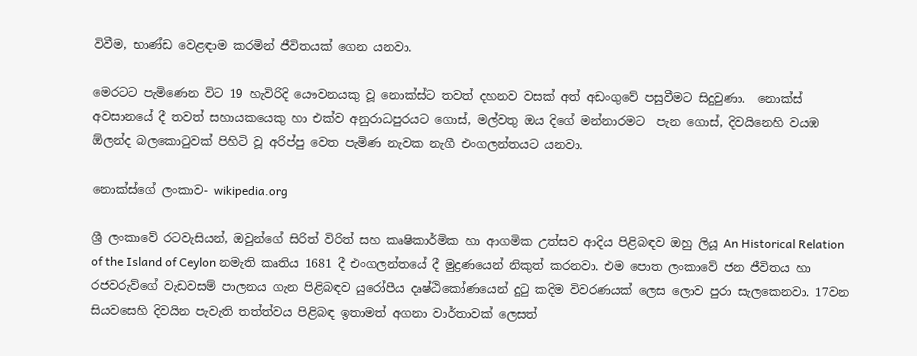විවීම, භාණ්ඩ වෙළඳාම කරමින් ජීවිතයක් ගෙන යනවා.

මෙරටට පැමිණෙන විට 19 හැවිරිදි යෞවනයකු වූ නොක්ස්ට තවත් දහනව වසක් අත් අඩංගුවේ පසුවීමට සිදුවුණා.  නොක්ස් අවසානයේ දී තවත් සහායකයෙකු හා එක්ව අනුරාධපුරයට ගොස්, මල්වතු ඔය දිගේ මන්නාරමට  පැන ගොස්, දිවයිනෙහි වයඹ ඕලන්ද බලකොටුවක් පිහිටි වූ අරිප්පු වෙත පැමිණ නැවක නැගී එංගලන්තයට යනවා.

නොක්ස්ගේ ලංකාව- wikipedia.org

ශ්‍රී ලංකාවේ රටවැසියන්, ඔවුන්ගේ සිරිත් විරිත් සහ කෘෂිකාර්මික හා ආගමික උත්සව ආදිය පිළිබඳව ඔහු ලියූ An Historical Relation of the Island of Ceylon නමැති කෘතිය 1681 දී එංගලන්තයේ දී මුද්‍රණයෙන් නිකුත් කරනවා. එම පොත ලංකාවේ ජන ජීවිතය හා රජවරුව්ගේ වැඩවසම් පාලනය ගැන පිළිබඳව යුරෝපීය දෘෂ්ඨිකෝණයෙන් දුටු කදිම විවරණයක් ලෙස ලොව පුරා සැලකෙනවා. 17වන සියවසෙහි දිවයින පැවැති තත්ත්වය පිළිබඳ ඉතාමත් අගනා වාර්තාවක් ලෙසත්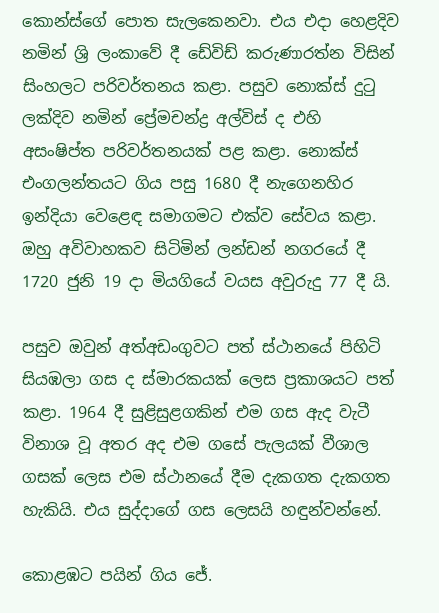කොන්ස්ගේ පොත සැලකෙනවා. එය එදා හෙළදිව නමින් ශ්‍රි ලංකාවේ දී ඩේවිඩ් කරුණාරත්න විසින් සිංහලට පරිවර්තනය කළා. පසුව නොක්ස් දුටු ලක්දිව නමින් ප්‍රේමචන්ද්‍ර අල්විස් ද එහි අසංෂිප්ත පරිවර්තනයක් පළ කළා. නොක්ස් එංගලන්තයට ගිය පසු 1680 දී නැගෙනහිර ඉන්දියා වෙළෙඳ සමාගමට එක්ව සේවය කළා. ඔහු අවිවාහකව සිටිමින් ලන්ඩන් නගරයේ දී 1720 ජුනි 19 දා මියගියේ වයස අවුරුදු 77 දී යි.

පසුව ඔවුන් අත්අඩංගුවට පත් ස්ථානයේ පිහිටි සියඹලා ගස ද ස්මාරකයක් ලෙස ප්‍රකාශයට පත් කළා. 1964 දී සුළිසුළගකින් එම ගස ඇද වැටී විනාශ වූ අතර අද එම ගසේ පැලයක් වීශාල ගසක් ලෙස එම ස්ථානයේ දීම දැකගත දැකගත හැකියි. එය සුද්දාගේ ගස ලෙසයි හඳුන්වන්නේ.

කොළඹට පයින් ගිය ජේ.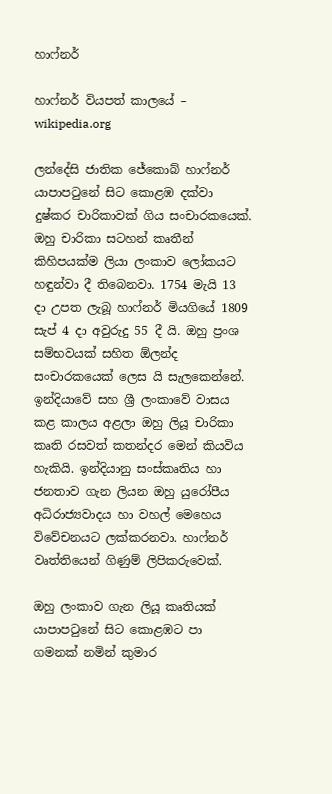හාෆ්නර්

හාෆ්නර් වියපත් කාලයේ – wikipedia.org

ලන්දේසි ජාතික ජේකොබ් හාෆ්නර් යාපාපටුනේ සිට කොළඹ දක්වා දුෂ්කර චාරිකාවක් ගිය සංචාරකයෙක්. ඔහු චාරිකා සටහන් කෘතීන් කිහිපයක්ම ලියා ලංකාව ලෝකයට හඳුන්වා දී තිබෙනවා. 1754 මැයි 13 දා උපත ලැබූ හාෆ්නර් මියගියේ 1809 සැප් 4 දා අවුරුදු 55 දී යි. ඔහු ප්‍රංශ සම්භවයක් සහිත ඕලන්ද සංචාරකයෙක් ලෙස යි සැලකෙන්නේ. ඉන්දියාවේ සහ ශ්‍රී ලංකාවේ වාසය කළ කාලය අළලා ඔහු ලියූ චාරිකා කෘති රසවත් කතන්දර මෙන් කියවිය හැකියි. ඉන්දියානු සංස්කෘතිය හා ජනතාව ගැන ලියන ඔහු යුරෝපීය අධිරාජ්‍යවාදය හා වහල් මෙහෙය විවේචනයට ලක්කරනවා. හාෆ්නර් වෘත්තියෙන් ගිණුම් ලිපිකරුවෙක්.

ඔහු ලංකාව ගැන ලියූ කෘතියක් යාපාපටුනේ සිට කොළඹට පා ගමනක් නමින් කුමාර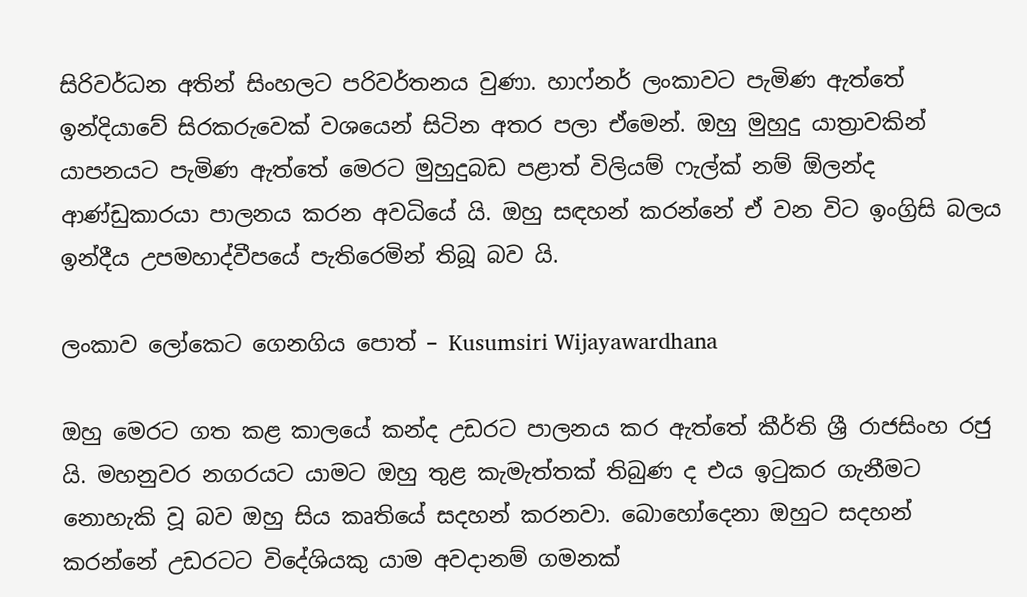සිරිවර්ධන අතින් සිංහලට පරිවර්තනය වුණා. හාෆ්නර් ලංකාවට පැමිණ ඇත්තේ ඉන්දියාවේ සිරකරුවෙක් වශයෙන් සිටින අතර පලා ඒමෙන්. ඔහු මුහුදු යාත්‍රාවකින් යාපනයට පැමිණ ඇත්තේ මෙරට මුහුදුබඩ පළාත් විලියම් ෆැල්ක් නම් ඕලන්ද ආණ්ඩුකාරයා පාලනය කරන අවධියේ යි. ඔහු සඳහන් කරන්නේ ඒ වන විට ඉංග්‍රිසි බලය ඉන්දීය උපමහාද්වීපයේ පැතිරෙමින් තිබූ බව යි.

ලංකාව ලෝකෙට ගෙනගිය පොත් – Kusumsiri Wijayawardhana

ඔහු මෙරට ගත කළ කාලයේ කන්ද උඩරට පාලනය කර ඇත්තේ කීර්ති ශ්‍රී රාජසිංහ රජු යි. මහනුවර නගරයට යාමට ඔහු තුළ කැමැත්තක් තිබුණ ද එය ඉටුකර ගැනීමට නොහැකි වූ බව ඔහු සිය කෘතියේ සදහන් කරනවා. බොහෝදෙනා ඔහුට සදහන් කරන්නේ උඩරටට විදේශියකු යාම අවදානම් ගමනක්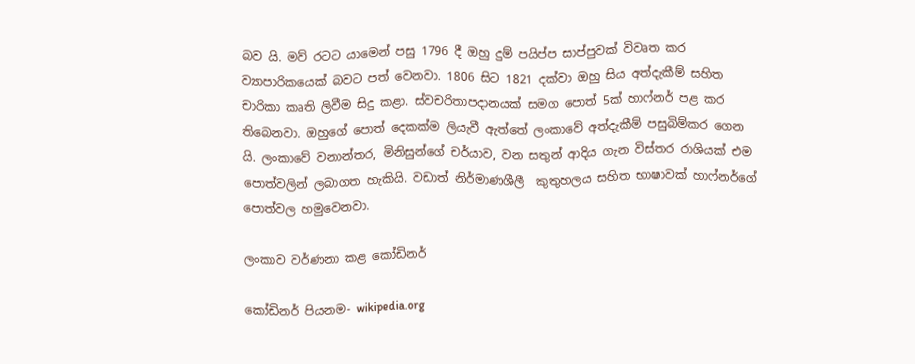බව යි. මව් රටට යාමෙන් පසු 1796 දී ඔහු දුම් පයිප්ප සාප්පුවක් විවෘත කර ව්‍යාපාරිකයෙක් බවට පත් වෙනවා. 1806 සිට 1821 දක්වා ඔහු සිය අත්දැකීම් සහිත චාරිකා කෘති ලිවීම සිදු කළා. ස්වචරිතාපදානයක් සමග පොත් 5ක් හාෆ්නර් පළ කර තිබෙනවා. ඔහුගේ පොත් දෙකක්ම ලියැවී ඇත්තේ ලංකාවේ අත්දැකීම් පසුබිම්කර ගෙන යි. ලංකාවේ වනාන්තර, මිනිසුන්ගේ චර්යාව, වන සතුන් ආදිය ගැන විස්තර රාශියක් එම පොත්වලින් ලබාගත හැකියි. වඩාත් නිර්මාණශීලී  කුතුහලය සහිත භාෂාවක් හාෆ්නර්ගේ පොත්වල හමුවෙනවා.

ලංකාව වර්ණනා කළ කෝඩිනර්

කෝඩිනර් පියනම- wikipedia.org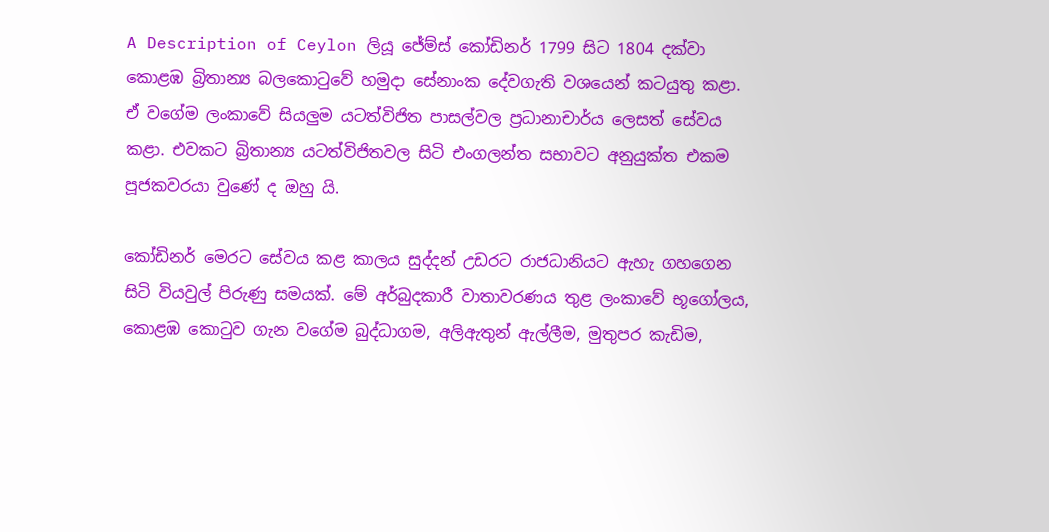A Description of Ceylon ලියූ ජේම්ස් කෝඩිනර් 1799 සිට 1804 දක්වා කොළඹ බ්‍රිතාන්‍ය බලකොටුවේ හමුදා සේනාංක දේවගැති වශයෙන් කටයුතු කළා. ඒ වගේම ලංකාවේ සියලුම යටත්විජිත පාසල්වල ප්‍රධානාචාර්ය ලෙසත් සේවය කළා. එවකට බ්‍රිතාන්‍ය යටත්විජිතවල සිටි එංගලන්ත සභාවට අනුයුක්ත එකම පූජකවරයා වුණේ ද ඔහු යි.

කෝඩිනර් මෙරට සේවය කළ කාලය සුද්දන් උඩරට රාජධානියට ඇහැ ගහගෙන සිටි වියවුල් පිරුණු සමයක්. මේ අර්බුදකාරී වාතාවරණය තුළ ලංකාවේ භූගෝලය, කොළඹ කොටුව ගැන වගේම බුද්ධාගම, අලිඇතුන් ඇල්ලීම, මුතුපර කැඩිම,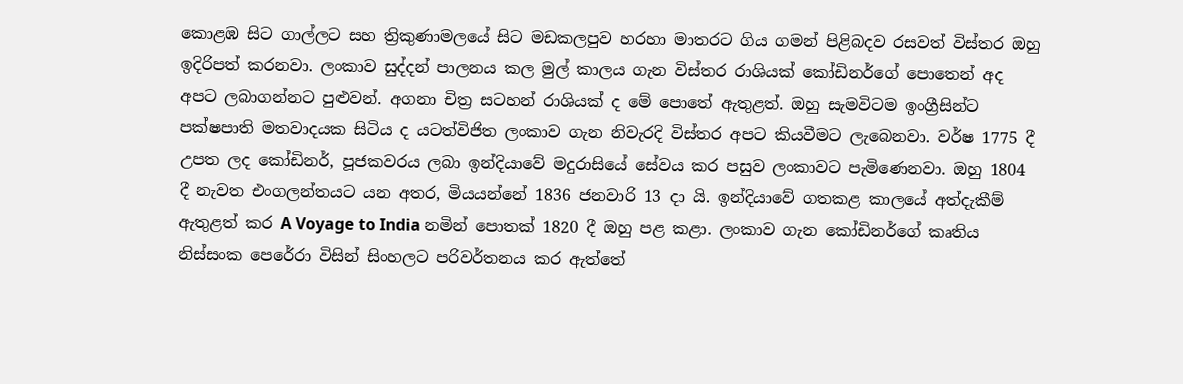කොළඹ සිට ගාල්ලට සහ ත්‍රිකුණාමලයේ සිට මඩකලපුව හරහා මාතරට ගිය ගමන් පිළිබදව රසවත් විස්තර ඔහු ඉදිරිපත් කරනවා. ලංකාව සුද්දන් පාලනය කල මුල් කාලය ගැන විස්තර රාශියක් කෝඩිනර්ගේ පොතෙන් අද අපට ලබාගන්නට පුළුවන්. අගනා චිත්‍ර සටහන් රාශියක් ද මේ පොතේ ඇතුළත්. ඔහු සැමවිටම ඉංග්‍රීසින්ට පක්ෂපාති මතවාදයක සිටිය ද යටත්විජිත ලංකාව ගැන නිවැරදි විස්තර අපට කියවීමට ලැබෙනවා. වර්ෂ 1775 දී උපත ලද කෝඩිනර්, පූජකවරය ලබා ඉන්දියාවේ මදුරාසියේ සේවය කර පසුව ලංකාවට පැමිණෙනවා. ඔහු 1804 දී නැවත එංගලන්තයට යන අතර, මියයන්නේ 1836 ජනවාරි 13 දා යි. ඉන්දියාවේ ගතකළ කාලයේ අත්දැකීම් ඇතුළත් කර A Voyage to India නමින් පොතක් 1820 දී ඔහු පළ කළා. ලංකාව ගැන කෝඩිනර්ගේ කෘතිය නිස්සංක පෙරේරා විසින් සිංහලට පරිවර්තනය කර ඇත්තේ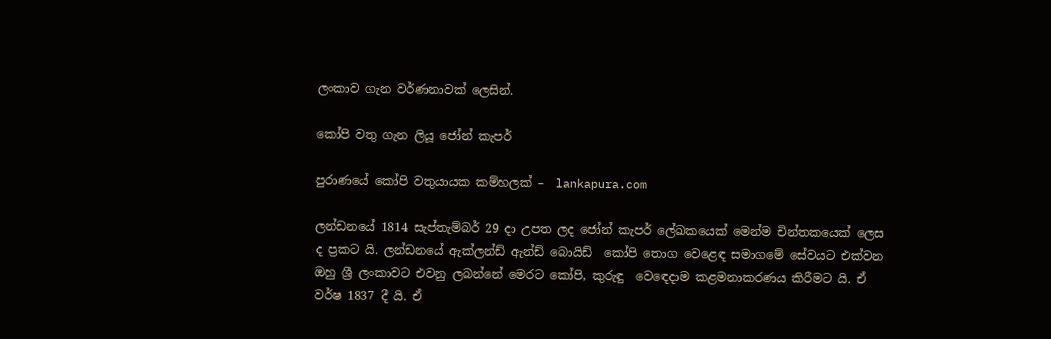ලංකාව ගැන වර්ණනාවක් ලෙසින්.

කෝපි වතු ගැන ලියූ ජෝන් කැපර්

පුරාණයේ කෝපි වතුයායක කම්හලක් –  lankapura.com

ලන්ඩනයේ 1814 සැප්තැම්බර් 29 දා උපත ලද ජෝන් කැපර් ලේඛකයෙක් මෙන්ම චින්තකයෙක් ලෙස ද ප්‍රකට යි. ලන්ඩනයේ ඇක්ලන්ඩ් ඇන්ඩ් බොයිඩ්  කෝපි තොග වෙළෙඳ සමාගමේ සේවයට එක්වන ඔහු ශ්‍රී ලංකාවට එවනු ලබන්නේ මෙරට කෝපි, කුරුඳු  වෙඳෙදාම කළමනාකරණය කිරීමට යි. ඒ වර්ෂ 1837 දී යි. ඒ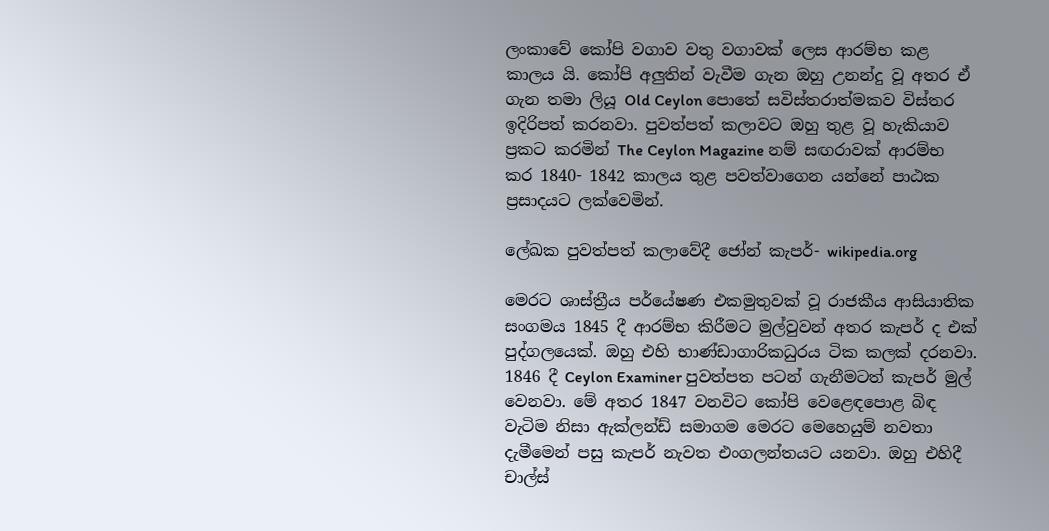ලංකාවේ කෝපි වගාව වතු වගාවක් ලෙස ආරම්භ කළ කාලය යි. කෝපි අලුතින් වැවීම ගැන ඔහු උනන්දු වූ අතර ඒ ගැන තමා ලියූ Old Ceylon පොතේ සවිස්තරාත්මකව විස්තර ඉදිරිපත් කරනවා. පුවත්පත් කලාවට ඔහු තුළ වූ හැකියාව ප්‍රකට කරමින් The Ceylon Magazine නම් සඟරාවක් ආරම්භ කර 1840- 1842 කාලය තුළ පවත්වාගෙන යන්නේ පාඨක ප්‍රසාදයට ලක්වෙමින්.

ලේඛක පුවත්පත් කලාවේදී ජෝන් කැපර්- wikipedia.org

මෙරට ශාස්ත්‍රීය පර්යේෂණ එකමුතුවක් වූ රාජකීය ආසියාතික සංගමය 1845 දී ආරම්භ කිරීමට මුල්වුවන් අතර කැපර් ද එක් පුද්ගලයෙක්. ඔහු එහි භාණ්ඩාගාරිකධුරය ටික කලක් දරනවා. 1846 දී Ceylon Examiner පුවත්පත පටන් ගැනීමටත් කැපර් මුල් වෙනවා. මේ අතර 1847 වනවිට කෝපි වෙළෙඳපොළ බිඳ වැටිම නිසා ඇක්ලන්ඩ් සමාගම මෙරට මෙහෙයුම් නවතා දැමීමෙන් පසු කැපර් නැවත එංගලන්තයට යනවා. ඔහු එහිදී චාල්ස්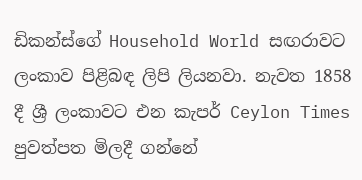ඩිකන්ස්ගේ Household World සඟරාවට ලංකාව පිළිබඳ ලිපි ලියනවා. නැවත 1858 දී ශ්‍රී ලංකාවට එන කැපර් Ceylon Times පුවත්පත මිලදී ගන්නේ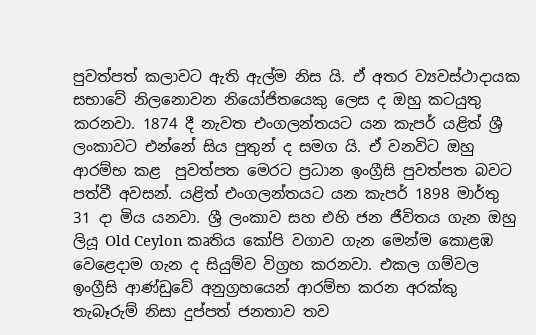පුවත්පත් කලාවට ඇති ඇල්ම නිස යි. ඒ අතර ව්‍යවස්ථාදායක සභාවේ නිලනොවන නියෝජිතයෙකු ලෙස ද ඔහු කටයුතු කරනවා. 1874 දී නැවත එංගලන්තයට යන කැපර් යළිත් ශ්‍රී ලංකාවට එන්නේ සිය පුතුන් ද සමග යි. ඒ වනවිට ඔහු ආරම්භ කළ  පුවත්පත මෙරට ප්‍රධාන ඉංග්‍රීසි පුවත්පත බවට පත්වී අවසන්. යළිත් එංගලන්තයට යන කැපර් 1898 මාර්තු 31 දා මිය යනවා. ශ්‍රී ලංකාව සහ එහි ජන ජීවිතය ගැන ඔහු ලියූ Old Ceylon කෘතිය කෝපි වගාව ගැන මෙන්ම කොළඹ වෙළෙදාම ගැන ද සියුම්ව විග්‍රහ කරනවා. එකල ගම්වල ඉංග්‍රීසි ආණ්ඩුවේ අනුග්‍රහයෙන් ආරම්භ කරන අරක්කු තැබෑරුම් නිසා දුප්පත් ජනතාව තව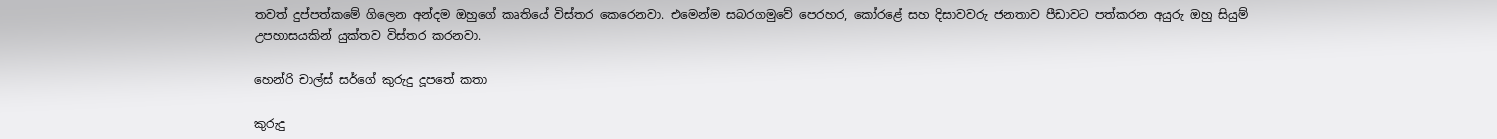තවත් දුප්පත්කමේ ගිලෙන අන්දම ඔහුගේ කෘතියේ විස්තර කෙරෙනවා. එමෙන්ම සබරගමුවේ පෙරහර, කෝරළේ සහ දිසාවවරු ජනතාව පීඩාවට පත්කරන අයුරු ඔහු සියුම් උපහාසයකින් යුක්තව විස්තර කරනවා.

හෙන්රි චාල්ස් සර්ගේ කුරුදු දූපතේ කතා

කුරුදු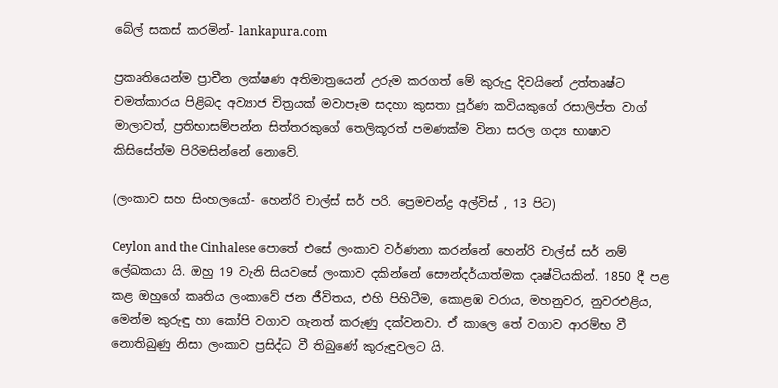බේල් සකස් කරමින්- lankapura.com

ප්‍රකෘතියෙන්ම ප්‍රාචීන ලක්ෂණ අතිමාත්‍රයෙන් උරුම කරගත් මේ කුරුදු දිවයිනේ උත්තෘෂ්ට චමත්කාරය පිළිබද අව්‍යාජ චිත්‍රයක් මවාපෑම සදහා කුසතා පූර්ණ කවියකුගේ රසාලිප්ත වාග් මාලාවත්, ප්‍රතිභාසම්පන්න සිත්තරකුගේ තෙලිකූරත් පමණක්ම විනා සරල ගද්‍ය භාෂාව කිසිසේත්ම පිරිමසින්නේ නොවේ.

(ලංකාව සහ සිංහලයෝ- හෙන්රි චාල්ස් සර් පරි. ප්‍රෙමචන්ද්‍ර අල්විස් , 13 පිට)

Ceylon and the Cinhalese පොතේ එසේ ලංකාව වර්ණනා කරන්නේ හෙන්රි චාල්ස් සර් නම් ලේඛකයා යි. ඔහු 19 වැනි සියවසේ ලංකාව දකින්නේ සෞන්දර්යාත්මක දෘෂ්ටියකින්. 1850 දී පළ කළ ඔහුගේ කෘතිය ලංකාවේ ජන ජීවිතය, එහි පිහිටීම, කොළඹ වරාය, මහනුවර, නුවරඑළිය, මෙන්ම කුරුඳු හා කෝපි වගාව ගැනත් කරුණු දක්වනවා. ඒ කාලෙ තේ වගාව ආරම්භ වී නොතිබුණු නිසා ලංකාව ප්‍රසිද්ධ වී තිබුණේ කුරුඳුවලට යි.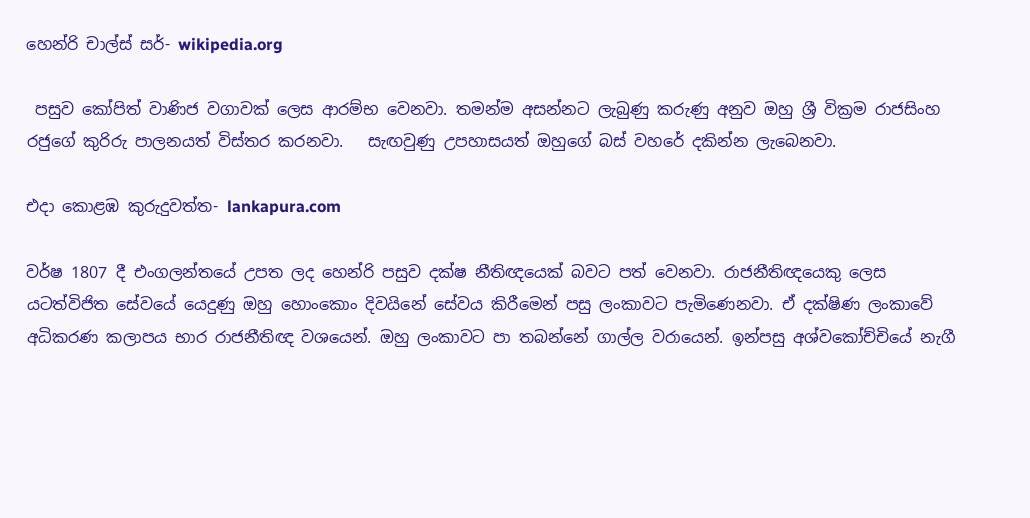හෙන්රි චාල්ස් සර්- wikipedia.org

 පසුව කෝපිත් වාණිජ වගාවක් ලෙස ආරම්භ වෙනවා. තමන්ම අසන්නට ලැබුණු කරුණු අනුව ඔහු ශ්‍රී වික්‍රම රාජසිංහ රජුගේ කුරිරු පාලනයත් විස්තර කරනවා.   සැඟවුණු උපහාසයත් ඔහුගේ බස් වහරේ දකින්න ලැබෙනවා.

එදා කොළඹ කුරුදුවත්ත- lankapura.com

වර්ෂ 1807 දී එංගලන්තයේ උපත ලද හෙන්රි පසුව දක්ෂ නීතිඥයෙක් බවට පත් වෙනවා. රාජනීතිඥයෙකු ලෙස යටත්විජිත සේවයේ යෙදුණු ඔහු හොංකොං දිවයිනේ සේවය කිරීමෙන් පසු ලංකාවට පැමිණෙනවා. ඒ දක්ෂිණ ලංකාවේ අධිකරණ කලාපය භාර රාජනීතිඥ වශයෙන්. ඔහු ලංකාවට පා තබන්නේ ගාල්ල වරායෙන්. ඉන්පසු අශ්වකෝච්චියේ නැගී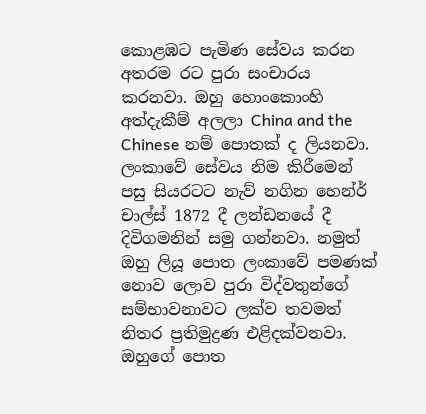කොළඹට පැමිණ සේවය කරන අතරම රට පුරා සංචාරය කරනවා. ඔහු හොංකොංහි අත්දැකීම් අලලා China and the Chinese නම් පොතක් ද ලියනවා. ලංකාවේ සේවය නිම කිරීමෙන් පසු සියරටට නැව් නගින හෙන්ර් චාල්ස් 1872 දී ලන්ඩනයේ දී දිවිගමනින් සමු ගන්නවා. නමුත් ඔහු ලියූ පොත ලංකාවේ පමණක් නොව ලොව පුරා විද්වතුන්ගේ සම්භාවනාවට ලක්ව තවමත් නිතර ප්‍රතිමුද්‍රණ එළිදක්වනවා. ඔහුගේ පොත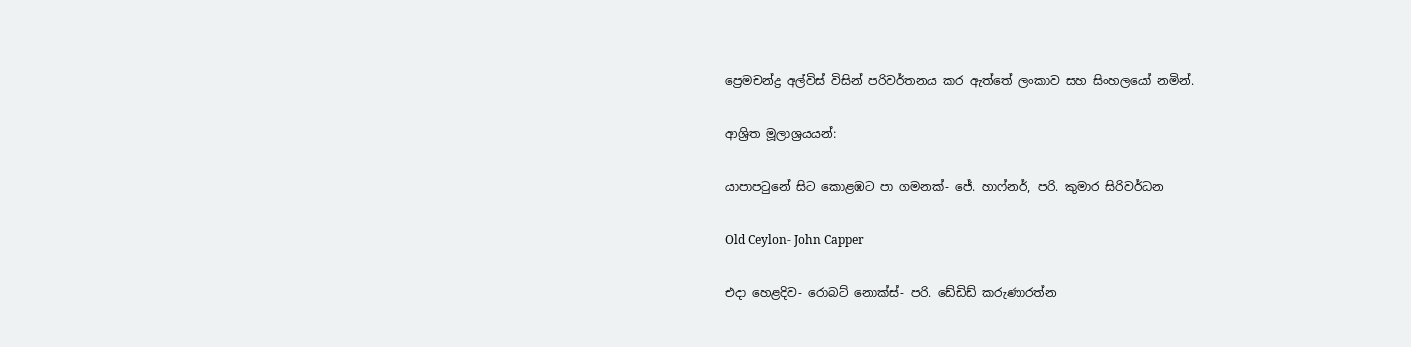ප්‍රෙමචන්ද්‍ර අල්විස් විසින් පරිවර්තනය කර ඇත්තේ ලංකාව සහ සිංහලයෝ නමින්.

ආශ්‍රිත මූලාශ්‍රයයන්:

යාපාපටුනේ සිට කොළඹට පා ගමනක්- ජේ. හාෆ්නර්, පරි. කුමාර සිරිවර්ධන

Old Ceylon- John Capper

එදා හෙළදිව- රොබට් නොක්ස්- පරි. ඩේඩිඩ් කරුණාරත්න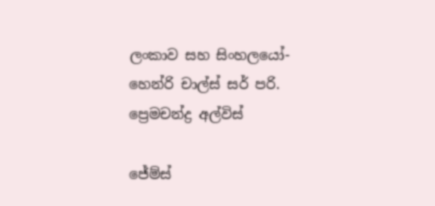ලංකාව සහ සිංහලයෝ- හෙන්රි චාල්ස් සර් පරි. ප්‍රෙමචන්ද්‍ර අල්විස්

ජේම්ස්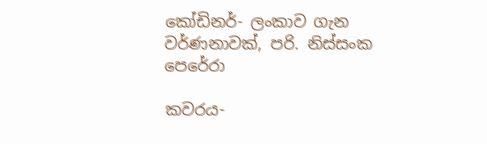කෝඩිනර්- ලංකාව ගැන වර්ණනාවක්, පරි. නිස්සංක පෙරේරා

කවරය-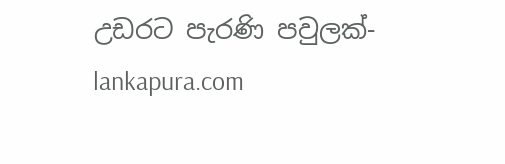උඩරට පැරණි පවුලක්-  lankapura.com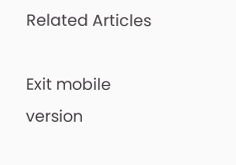Related Articles

Exit mobile version